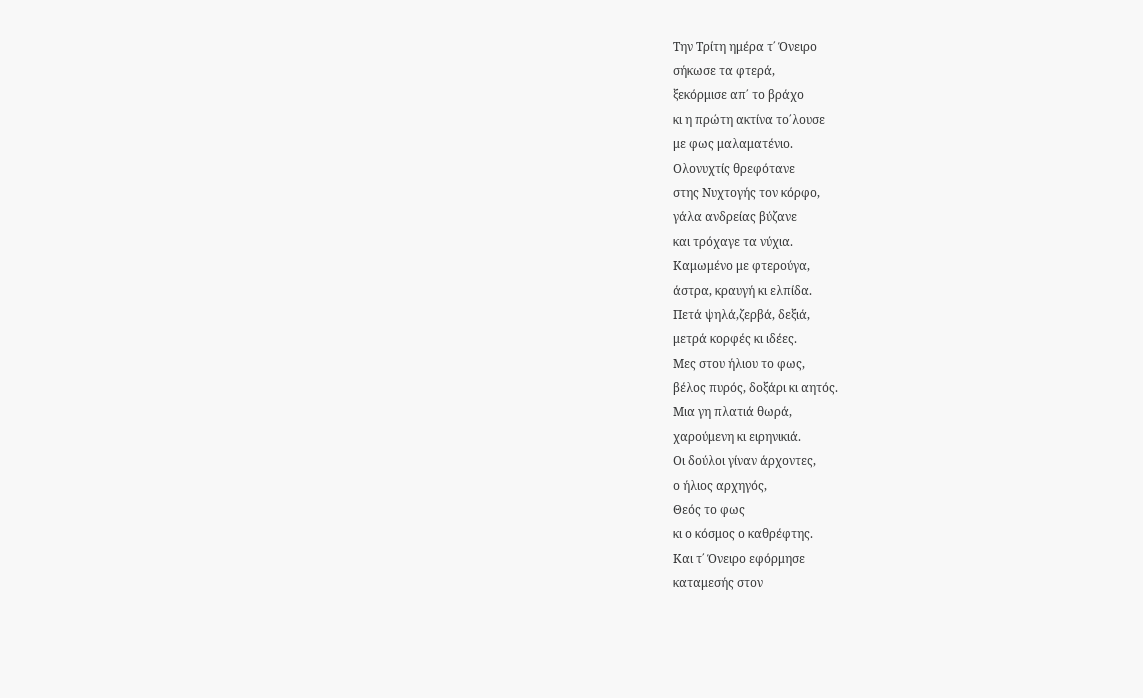Την Τρίτη ημέρα τ΄ Όνειρο
σήκωσε τα φτερά,
ξεκόρμισε απ΄ το βράχο
κι η πρώτη ακτίνα το΄λουσε
με φως μαλαματένιο.
Ολονυχτίς θρεφότανε
στης Νυχτογής τον κόρφο,
γάλα ανδρείας βύζανε
και τρόχαγε τα νύχια.
Καμωμένο με φτερούγα,
άστρα, κραυγή κι ελπίδα.
Πετά ψηλά,ζερβά, δεξιά,
μετρά κορφές κι ιδέες.
Μες στου ήλιου το φως,
βέλος πυρός, δοξάρι κι αητός.
Μια γη πλατιά θωρά,
χαρούμενη κι ειρηνικιά.
Οι δούλοι γίναν άρχοντες,
ο ήλιος αρχηγός,
Θεός το φως
κι ο κόσμος ο καθρέφτης.
Και τ΄ Όνειρο εφόρμησε
καταμεσής στον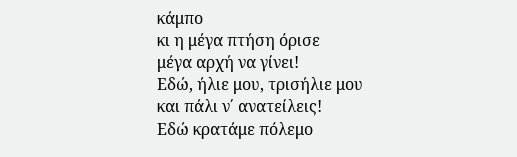κάμπο
κι η μέγα πτήση όρισε
μέγα αρχή να γίνει!
Εδώ, ήλιε μου, τρισήλιε μου
και πάλι ν΄ ανατείλεις!
Εδώ κρατάμε πόλεμο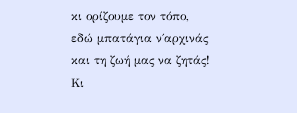κι ορίζουμε τον τόπο,
εδώ μπατάγια ν΄αρχινάς
και τη ζωή μας να ζητάς!
Κι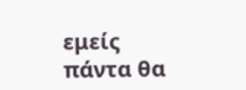εμείς πάντα θα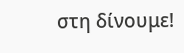στη δίνουμε!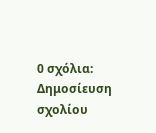0 σχόλια:
Δημοσίευση σχολίου